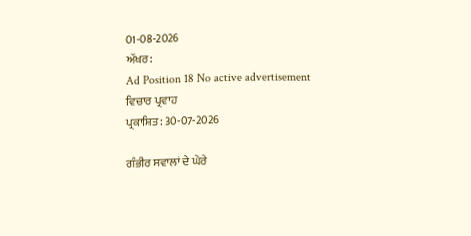01-08-2026
ਅੱਖਰ:
Ad Position 18 No active advertisement
ਵਿਚਾਰ ਪ੍ਰਵਾਹ
ਪ੍ਰਕਾਸ਼ਿਤ: 30-07-2026

ਗੰਭੀਰ ਸਵਾਲਾਂ ਦੇ ਘੇਰੇ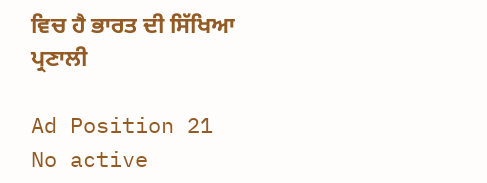ਵਿਚ ਹੈ ਭਾਰਤ ਦੀ ਸਿੱਖਿਆ ਪ੍ਰਣਾਲੀ

Ad Position 21
No active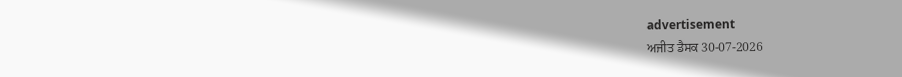advertisement
ਅਜੀਤ ਡੈਸਕ 30-07-2026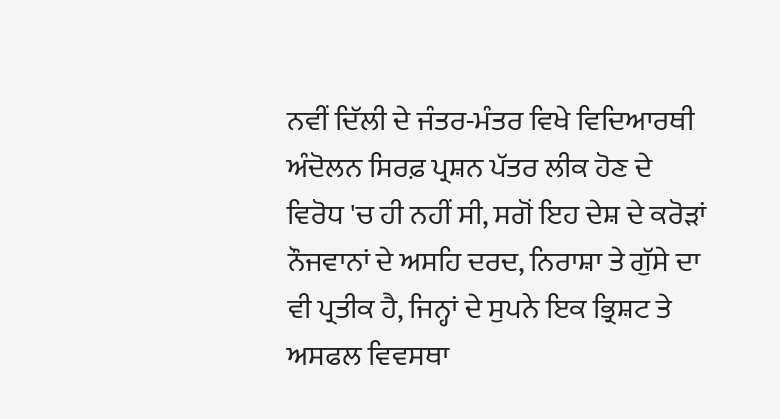ਨਵੀਂ ਦਿੱਲੀ ਦੇ ਜੰਤਰ-ਮੰਤਰ ਵਿਖੇ ਵਿਦਿਆਰਥੀ ਅੰਦੋਲਨ ਸਿਰਫ਼ ਪ੍ਰਸ਼ਨ ਪੱਤਰ ਲੀਕ ਹੋਣ ਦੇ ਵਿਰੋਧ 'ਚ ਹੀ ਨਹੀਂ ਸੀ, ਸਗੋਂ ਇਹ ਦੇਸ਼ ਦੇ ਕਰੋੜਾਂ ਨੌਜਵਾਨਾਂ ਦੇ ਅਸਹਿ ਦਰਦ, ਨਿਰਾਸ਼ਾ ਤੇ ਗੁੱਸੇ ਦਾ ਵੀ ਪ੍ਰਤੀਕ ਹੈ, ਜਿਨ੍ਹਾਂ ਦੇ ਸੁਪਨੇ ਇਕ ਭ੍ਰਿਸ਼ਟ ਤੇ ਅਸਫਲ ਵਿਵਸਥਾ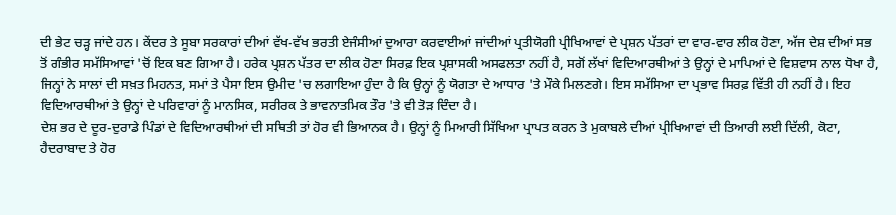ਦੀ ਭੇਟ ਚੜ੍ਹ ਜਾਂਦੇ ਹਨ। ਕੇਂਦਰ ਤੇ ਸੂਬਾ ਸਰਕਾਰਾਂ ਦੀਆਂ ਵੱਖ-ਵੱਖ ਭਰਤੀ ਏਜੰਸੀਆਂ ਦੁਆਰਾ ਕਰਵਾਈਆਂ ਜਾਂਦੀਆਂ ਪ੍ਰਤੀਯੋਗੀ ਪ੍ਰੀਖਿਆਵਾਂ ਦੇ ਪ੍ਰਸ਼ਨ ਪੱਤਰਾਂ ਦਾ ਵਾਰ-ਵਾਰ ਲੀਕ ਹੋਣਾ, ਅੱਜ ਦੇਸ਼ ਦੀਆਂ ਸਭ ਤੋਂ ਗੰਭੀਰ ਸਮੱਸਿਆਵਾਂ 'ਚੋਂ ਇਕ ਬਣ ਗਿਆ ਹੈ। ਹਰੇਕ ਪ੍ਰਸ਼ਨ ਪੱਤਰ ਦਾ ਲੀਕ ਹੋਣਾ ਸਿਰਫ਼ ਇਕ ਪ੍ਰਸ਼ਾਸਕੀ ਅਸਫਲਤਾ ਨਹੀਂ ਹੈ, ਸਗੋਂ ਲੱਖਾਂ ਵਿਦਿਆਰਥੀਆਂ ਤੇ ਉਨ੍ਹਾਂ ਦੇ ਮਾਪਿਆਂ ਦੇ ਵਿਸ਼ਵਾਸ ਨਾਲ ਧੋਖਾ ਹੈ, ਜਿਨ੍ਹਾਂ ਨੇ ਸਾਲਾਂ ਦੀ ਸਖ਼ਤ ਮਿਹਨਤ, ਸਮਾਂ ਤੇ ਪੈਸਾ ਇਸ ਉਮੀਦ 'ਚ ਲਗਾਇਆ ਹੁੰਦਾ ਹੈ ਕਿ ਉਨ੍ਹਾਂ ਨੂੰ ਯੋਗਤਾ ਦੇ ਆਧਾਰ 'ਤੇ ਮੌਕੇ ਮਿਲਣਗੇ। ਇਸ ਸਮੱਸਿਆ ਦਾ ਪ੍ਰਭਾਵ ਸਿਰਫ਼ ਵਿੱਤੀ ਹੀ ਨਹੀਂ ਹੈ। ਇਹ ਵਿਦਿਆਰਥੀਆਂ ਤੇ ਉਨ੍ਹਾਂ ਦੇ ਪਰਿਵਾਰਾਂ ਨੂੰ ਮਾਨਸਿਕ, ਸਰੀਰਕ ਤੇ ਭਾਵਨਾਤਮਿਕ ਤੌਰ 'ਤੇ ਵੀ ਤੋੜ ਦਿੰਦਾ ਹੈ।
ਦੇਸ਼ ਭਰ ਦੇ ਦੂਰ-ਦੁਰਾਡੇ ਪਿੰਡਾਂ ਦੇ ਵਿਦਿਆਰਥੀਆਂ ਦੀ ਸਥਿਤੀ ਤਾਂ ਹੋਰ ਵੀ ਭਿਆਨਕ ਹੈ। ਉਨ੍ਹਾਂ ਨੂੰ ਮਿਆਰੀ ਸਿੱਖਿਆ ਪ੍ਰਾਪਤ ਕਰਨ ਤੇ ਮੁਕਾਬਲੇ ਦੀਆਂ ਪ੍ਰੀਖਿਆਵਾਂ ਦੀ ਤਿਆਰੀ ਲਈ ਦਿੱਲੀ, ਕੋਟਾ, ਹੈਦਰਾਬਾਦ ਤੇ ਹੋਰ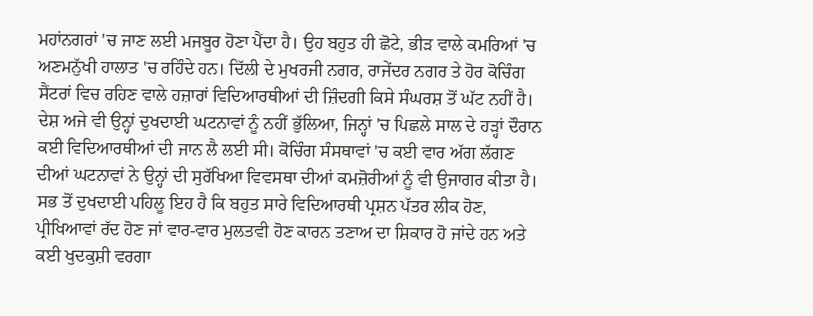ਮਹਾਂਨਗਰਾਂ 'ਚ ਜਾਣ ਲਈ ਮਜਬੂਰ ਹੋਣਾ ਪੈਂਦਾ ਹੈ। ਉਹ ਬਹੁਤ ਹੀ ਛੋਟੇ, ਭੀੜ ਵਾਲੇ ਕਮਰਿਆਂ 'ਚ ਅਣਮਨੁੱਖੀ ਹਾਲਾਤ 'ਚ ਰਹਿੰਦੇ ਹਨ। ਦਿੱਲੀ ਦੇ ਮੁਖਰਜੀ ਨਗਰ, ਰਾਜੇਂਦਰ ਨਗਰ ਤੇ ਹੋਰ ਕੋਚਿੰਗ ਸੈਂਟਰਾਂ ਵਿਚ ਰਹਿਣ ਵਾਲੇ ਹਜ਼ਾਰਾਂ ਵਿਦਿਆਰਥੀਆਂ ਦੀ ਜ਼ਿੰਦਗੀ ਕਿਸੇ ਸੰਘਰਸ਼ ਤੋਂ ਘੱਟ ਨਹੀਂ ਹੈ। ਦੇਸ਼ ਅਜੇ ਵੀ ਉਨ੍ਹਾਂ ਦੁਖਦਾਈ ਘਟਨਾਵਾਂ ਨੂੰ ਨਹੀਂ ਭੁੱਲਿਆ, ਜਿਨ੍ਹਾਂ 'ਚ ਪਿਛਲੇ ਸਾਲ ਦੇ ਹੜ੍ਹਾਂ ਦੌਰਾਨ ਕਈ ਵਿਦਿਆਰਥੀਆਂ ਦੀ ਜਾਨ ਲੈ ਲਈ ਸੀ। ਕੋਚਿੰਗ ਸੰਸਥਾਵਾਂ 'ਚ ਕਈ ਵਾਰ ਅੱਗ ਲੱਗਣ ਦੀਆਂ ਘਟਨਾਵਾਂ ਨੇ ਉਨ੍ਹਾਂ ਦੀ ਸੁਰੱਖਿਆ ਵਿਵਸਥਾ ਦੀਆਂ ਕਮਜ਼ੋਰੀਆਂ ਨੂੰ ਵੀ ਉਜਾਗਰ ਕੀਤਾ ਹੈ। ਸਭ ਤੋਂ ਦੁਖਦਾਈ ਪਹਿਲੂ ਇਹ ਹੈ ਕਿ ਬਹੁਤ ਸਾਰੇ ਵਿਦਿਆਰਥੀ ਪ੍ਰਸ਼ਨ ਪੱਤਰ ਲੀਕ ਹੋਣ, ਪ੍ਰੀਖਿਆਵਾਂ ਰੱਦ ਹੋਣ ਜਾਂ ਵਾਰ-ਵਾਰ ਮੁਲਤਵੀ ਹੋਣ ਕਾਰਨ ਤਣਾਅ ਦਾ ਸ਼ਿਕਾਰ ਹੋ ਜਾਂਦੇ ਹਨ ਅਤੇ ਕਈ ਖੁਦਕੁਸ਼ੀ ਵਰਗਾ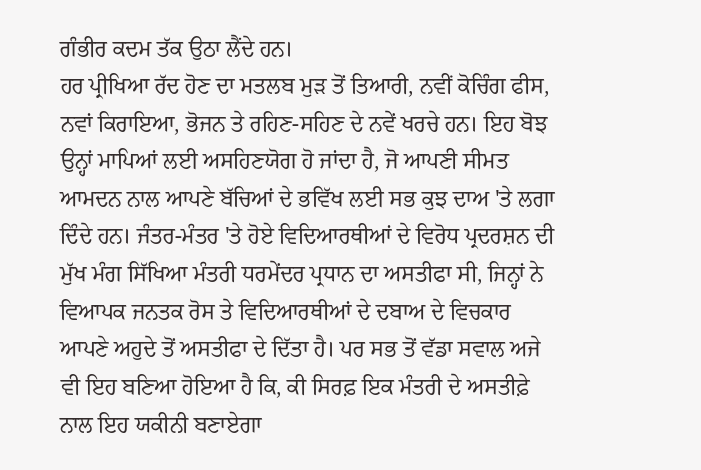ਗੰਭੀਰ ਕਦਮ ਤੱਕ ਉਠਾ ਲੈਂਦੇ ਹਨ।
ਹਰ ਪ੍ਰੀਖਿਆ ਰੱਦ ਹੋਣ ਦਾ ਮਤਲਬ ਮੁੜ ਤੋਂ ਤਿਆਰੀ, ਨਵੀਂ ਕੋਚਿੰਗ ਫੀਸ, ਨਵਾਂ ਕਿਰਾਇਆ, ਭੋਜਨ ਤੇ ਰਹਿਣ-ਸਹਿਣ ਦੇ ਨਵੇਂ ਖਰਚੇ ਹਨ। ਇਹ ਬੋਝ ਉਨ੍ਹਾਂ ਮਾਪਿਆਂ ਲਈ ਅਸਹਿਣਯੋਗ ਹੋ ਜਾਂਦਾ ਹੈ, ਜੋ ਆਪਣੀ ਸੀਮਤ ਆਮਦਨ ਨਾਲ ਆਪਣੇ ਬੱਚਿਆਂ ਦੇ ਭਵਿੱਖ ਲਈ ਸਭ ਕੁਝ ਦਾਅ 'ਤੇ ਲਗਾ ਦਿੰਦੇ ਹਨ। ਜੰਤਰ-ਮੰਤਰ 'ਤੇ ਹੋਏ ਵਿਦਿਆਰਥੀਆਂ ਦੇ ਵਿਰੋਧ ਪ੍ਰਦਰਸ਼ਨ ਦੀ ਮੁੱਖ ਮੰਗ ਸਿੱਖਿਆ ਮੰਤਰੀ ਧਰਮੇਂਦਰ ਪ੍ਰਧਾਨ ਦਾ ਅਸਤੀਫਾ ਸੀ, ਜਿਨ੍ਹਾਂ ਨੇ ਵਿਆਪਕ ਜਨਤਕ ਰੋਸ ਤੇ ਵਿਦਿਆਰਥੀਆਂ ਦੇ ਦਬਾਅ ਦੇ ਵਿਚਕਾਰ ਆਪਣੇ ਅਹੁਦੇ ਤੋਂ ਅਸਤੀਫਾ ਦੇ ਦਿੱਤਾ ਹੈ। ਪਰ ਸਭ ਤੋਂ ਵੱਡਾ ਸਵਾਲ ਅਜੇ ਵੀ ਇਹ ਬਣਿਆ ਹੋਇਆ ਹੈ ਕਿ, ਕੀ ਸਿਰਫ਼ ਇਕ ਮੰਤਰੀ ਦੇ ਅਸਤੀਫ਼ੇ ਨਾਲ ਇਹ ਯਕੀਨੀ ਬਣਾਏਗਾ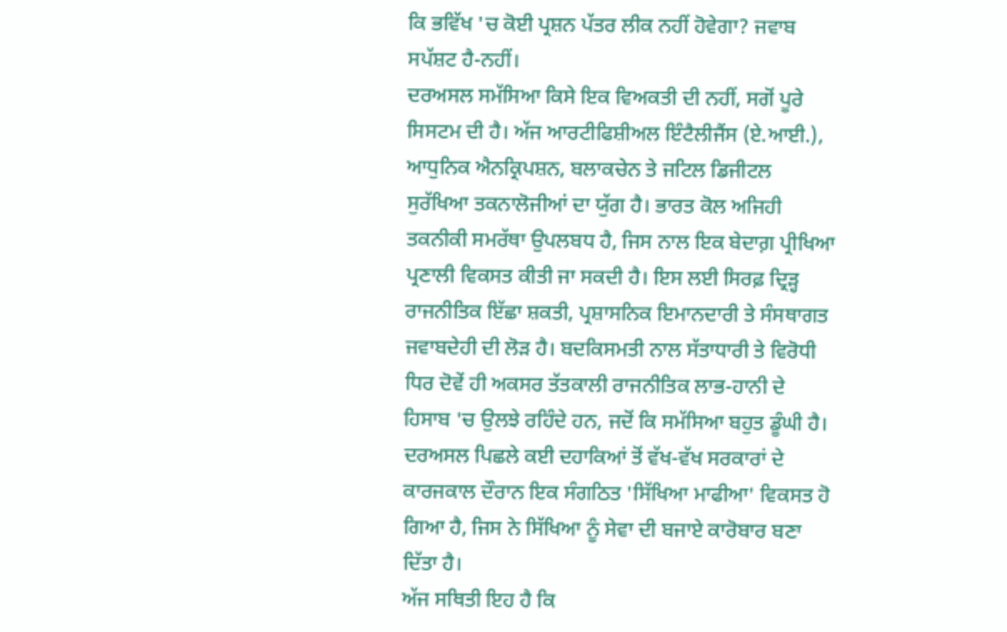ਕਿ ਭਵਿੱਖ 'ਚ ਕੋਈ ਪ੍ਰਸ਼ਨ ਪੱਤਰ ਲੀਕ ਨਹੀਂ ਹੋਵੇਗਾ? ਜਵਾਬ ਸਪੱਸ਼ਟ ਹੈ-ਨਹੀਂ।
ਦਰਅਸਲ ਸਮੱਸਿਆ ਕਿਸੇ ਇਕ ਵਿਅਕਤੀ ਦੀ ਨਹੀਂ, ਸਗੋਂ ਪੂਰੇ ਸਿਸਟਮ ਦੀ ਹੈ। ਅੱਜ ਆਰਟੀਫਿਸ਼ੀਅਲ ਇੰਟੈਲੀਜੈਂਸ (ਏ.ਆਈ.), ਆਧੁਨਿਕ ਐਨਕ੍ਰਿਪਸ਼ਨ, ਬਲਾਕਚੇਨ ਤੇ ਜਟਿਲ ਡਿਜੀਟਲ ਸੁਰੱਖਿਆ ਤਕਨਾਲੋਜੀਆਂ ਦਾ ਯੁੱਗ ਹੈ। ਭਾਰਤ ਕੋਲ ਅਜਿਹੀ ਤਕਨੀਕੀ ਸਮਰੱਥਾ ਉਪਲਬਧ ਹੈ, ਜਿਸ ਨਾਲ ਇਕ ਬੇਦਾਗ਼ ਪ੍ਰੀਖਿਆ ਪ੍ਰਣਾਲੀ ਵਿਕਸਤ ਕੀਤੀ ਜਾ ਸਕਦੀ ਹੈ। ਇਸ ਲਈ ਸਿਰਫ਼ ਦ੍ਰਿੜ੍ਹ ਰਾਜਨੀਤਿਕ ਇੱਛਾ ਸ਼ਕਤੀ, ਪ੍ਰਸ਼ਾਸਨਿਕ ਇਮਾਨਦਾਰੀ ਤੇ ਸੰਸਥਾਗਤ ਜਵਾਬਦੇਹੀ ਦੀ ਲੋੜ ਹੈ। ਬਦਕਿਸਮਤੀ ਨਾਲ ਸੱਤਾਧਾਰੀ ਤੇ ਵਿਰੋਧੀ ਧਿਰ ਦੋਵੇਂ ਹੀ ਅਕਸਰ ਤੱਤਕਾਲੀ ਰਾਜਨੀਤਿਕ ਲਾਭ-ਹਾਨੀ ਦੇ ਹਿਸਾਬ 'ਚ ਉਲਝੇ ਰਹਿੰਦੇ ਹਨ, ਜਦੋਂ ਕਿ ਸਮੱਸਿਆ ਬਹੁਤ ਡੂੰਘੀ ਹੈ। ਦਰਅਸਲ ਪਿਛਲੇ ਕਈ ਦਹਾਕਿਆਂ ਤੋਂ ਵੱਖ-ਵੱਖ ਸਰਕਾਰਾਂ ਦੇ ਕਾਰਜਕਾਲ ਦੌਰਾਨ ਇਕ ਸੰਗਠਿਤ 'ਸਿੱਖਿਆ ਮਾਫੀਆ' ਵਿਕਸਤ ਹੋ ਗਿਆ ਹੈ, ਜਿਸ ਨੇ ਸਿੱਖਿਆ ਨੂੰ ਸੇਵਾ ਦੀ ਬਜਾਏ ਕਾਰੋਬਾਰ ਬਣਾ ਦਿੱਤਾ ਹੈ।
ਅੱਜ ਸਥਿਤੀ ਇਹ ਹੈ ਕਿ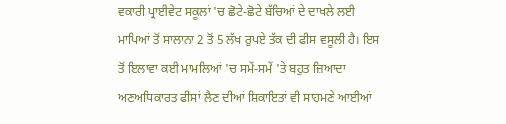ਵਕਾਰੀ ਪ੍ਰਾਈਵੇਟ ਸਕੂਲਾਂ 'ਚ ਛੋਟੇ-ਛੋਟੇ ਬੱਚਿਆਂ ਦੇ ਦਾਖਲੇ ਲਈ ਮਾਪਿਆਂ ਤੋਂ ਸਾਲਾਨਾ 2 ਤੋਂ 5 ਲੱਖ ਰੁਪਏ ਤੱਕ ਦੀ ਫੀਸ ਵਸੂਲੀ ਹੈ। ਇਸ ਤੋਂ ਇਲਾਵਾ ਕਈ ਮਾਮਲਿਆਂ 'ਚ ਸਮੇਂ-ਸਮੇਂ 'ਤੇ ਬਹੁਤ ਜ਼ਿਆਦਾ ਅਣਅਧਿਕਾਰਤ ਫੀਸਾਂ ਲੈਣ ਦੀਆਂ ਸ਼ਿਕਾਇਤਾਂ ਵੀ ਸਾਹਮਣੇ ਆਈਆਂ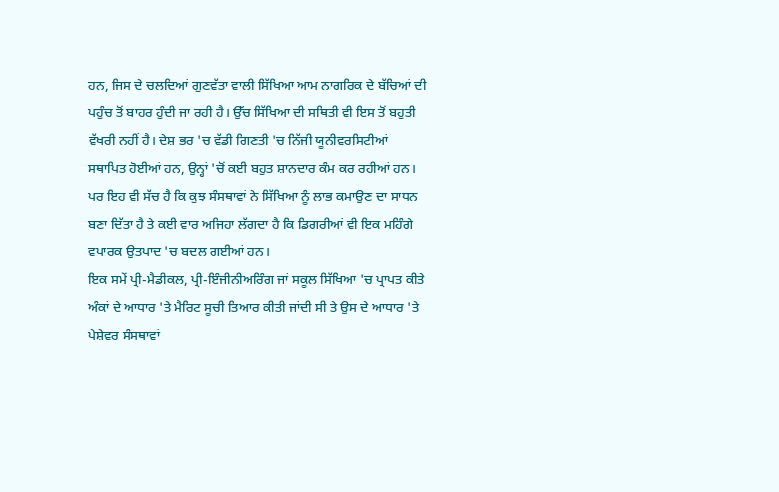ਹਨ, ਜਿਸ ਦੇ ਚਲਦਿਆਂ ਗੁਣਵੱਤਾ ਵਾਲੀ ਸਿੱਖਿਆ ਆਮ ਨਾਗਰਿਕ ਦੇ ਬੱਚਿਆਂ ਦੀ ਪਹੁੰਚ ਤੋਂ ਬਾਹਰ ਹੁੰਦੀ ਜਾ ਰਹੀ ਹੈ। ਉੱਚ ਸਿੱਖਿਆ ਦੀ ਸਥਿਤੀ ਵੀ ਇਸ ਤੋਂ ਬਹੁਤੀ ਵੱਖਰੀ ਨਹੀਂ ਹੈ। ਦੇਸ਼ ਭਰ 'ਚ ਵੱਡੀ ਗਿਣਤੀ 'ਚ ਨਿੱਜੀ ਯੂਨੀਵਰਸਿਟੀਆਂ ਸਥਾਪਿਤ ਹੋਈਆਂ ਹਨ, ਉਨ੍ਹਾਂ 'ਚੋਂ ਕਈ ਬਹੁਤ ਸ਼ਾਨਦਾਰ ਕੰਮ ਕਰ ਰਹੀਆਂ ਹਨ। ਪਰ ਇਹ ਵੀ ਸੱਚ ਹੈ ਕਿ ਕੁਝ ਸੰਸਥਾਵਾਂ ਨੇ ਸਿੱਖਿਆ ਨੂੰ ਲਾਭ ਕਮਾਉਣ ਦਾ ਸਾਧਨ ਬਣਾ ਦਿੱਤਾ ਹੈ ਤੇ ਕਈ ਵਾਰ ਅਜਿਹਾ ਲੱਗਦਾ ਹੈ ਕਿ ਡਿਗਰੀਆਂ ਵੀ ਇਕ ਮਹਿੰਗੇ ਵਪਾਰਕ ਉਤਪਾਦ 'ਚ ਬਦਲ ਗਈਆਂ ਹਨ।
ਇਕ ਸਮੇਂ ਪ੍ਰੀ-ਮੈਡੀਕਲ, ਪ੍ਰੀ-ਇੰਜੀਨੀਅਰਿੰਗ ਜਾਂ ਸਕੂਲ ਸਿੱਖਿਆ 'ਚ ਪ੍ਰਾਪਤ ਕੀਤੇ ਅੰਕਾਂ ਦੇ ਆਧਾਰ 'ਤੇ ਮੈਰਿਟ ਸੂਚੀ ਤਿਆਰ ਕੀਤੀ ਜਾਂਦੀ ਸੀ ਤੇ ਉਸ ਦੇ ਆਧਾਰ 'ਤੇ ਪੇਸ਼ੇਵਰ ਸੰਸਥਾਵਾਂ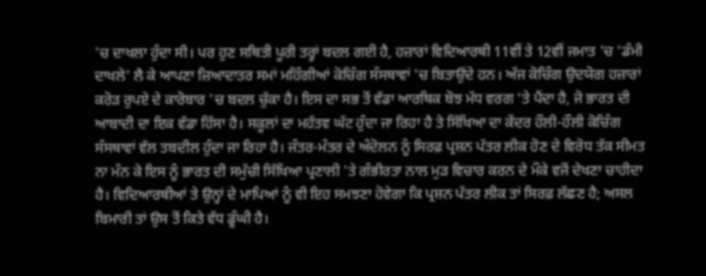'ਚ ਦਾਖਲਾ ਹੁੰਦਾ ਸੀ। ਪਰ ਹੁਣ ਸਥਿਤੀ ਪੂਰੀ ਤਰ੍ਹਾਂ ਬਦਲ ਗਈ ਹੈ, ਹਜ਼ਾਰਾਂ ਵਿਦਿਆਰਥੀ 11ਵੀਂ ਤੇ 12ਵੀਂ ਜਮਾਤ 'ਚ 'ਡੰਮੀ ਦਾਖਲੇ' ਲੈ ਕੇ ਆਪਣਾ ਜ਼ਿਆਦਾਤਰ ਸਮਾਂ ਮਹਿੰਗੀਆਂ ਕੋਚਿੰਗ ਸੰਸਥਾਵਾਂ 'ਚ ਬਿਤਾਉਂਦੇ ਹਨ। ਅੱਜ ਕੋਚਿੰਗ ਉਦਯੋਗ ਹਜ਼ਾਰਾਂ ਕਰੋੜ ਰੁਪਏ ਦੇ ਕਾਰੋਬਾਰ 'ਚ ਬਦਲ ਚੁੱਕਾ ਹੈ। ਇਸ ਦਾ ਸਭ ਤੋਂ ਵੱਡਾ ਆਰਥਿਕ ਬੋਝ ਮੱਧ ਵਰਗ 'ਤੇ ਪੈਂਦਾ ਹੈ, ਜੋ ਭਾਰਤ ਦੀ ਆਬਾਦੀ ਦਾ ਇਕ ਵੱਡਾ ਹਿੱਸਾ ਹੈ। ਸਕੂਲਾਂ ਦਾ ਮਹੱਤਵ ਘੱਟ ਹੁੰਦਾ ਜਾ ਰਿਹਾ ਹੈ ਤੇ ਸਿੱਖਿਆ ਦਾ ਕੇਂਦਰ ਹੌਲੀ-ਹੌਲੀ ਕੋਚਿੰਗ ਸੰਸਥਾਵਾਂ ਵੱਲ ਤਬਦੀਲ ਹੁੰਦਾ ਜਾ ਰਿਹਾ ਹੈ। ਜੰਤਰ-ਮੰਤਰ ਦੇ ਅੰਦੋਲਨ ਨੂੰ ਸਿਰਫ਼ ਪ੍ਰਸ਼ਨ ਪੱਤਰ ਲੀਕ ਹੋਣ ਦੇ ਵਿਰੋਧ ਤੱਕ ਸੀਮਤ ਨਾ ਮੰਨ ਕੇ ਇਸ ਨੂੰ ਭਾਰਤ ਦੀ ਸਮੁੱਚੀ ਸਿੱਖਿਆ ਪ੍ਰਣਾਲੀ 'ਤੇ ਗੰਭੀਰਤਾ ਨਾਲ ਮੁੜ ਵਿਚਾਰ ਕਰਨ ਦੇ ਮੌਕੇ ਵਜੋਂ ਦੇਖਣਾ ਚਾਹੀਦਾ ਹੈ। ਵਿਦਿਆਰਥੀਆਂ ਤੇ ਉਨ੍ਹਾਂ ਦੇ ਮਾਪਿਆਂ ਨੂੰ ਵੀ ਇਹ ਸਮਝਣਾ ਹੋਵੇਗਾ ਕਿ ਪ੍ਰਸ਼ਨ ਪੱਤਰ ਲੀਕ ਤਾਂ ਸਿਰਫ਼ ਲੱਛਣ ਹੈ; ਅਸਲ ਬਿਮਾਰੀ ਤਾਂ ਉਸ ਤੋਂ ਕਿਤੇ ਵੱਧ ਡੂੰਘੀ ਹੈ।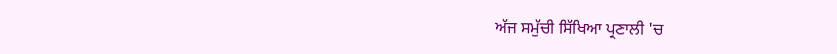ਅੱਜ ਸਮੁੱਚੀ ਸਿੱਖਿਆ ਪ੍ਰਣਾਲੀ 'ਚ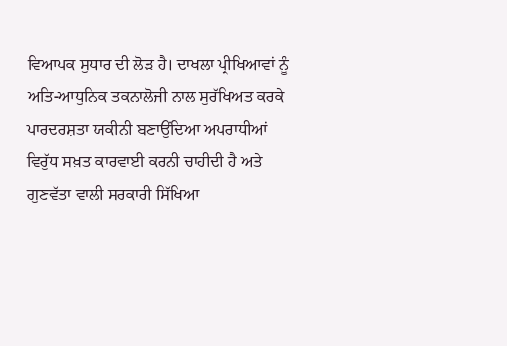ਵਿਆਪਕ ਸੁਧਾਰ ਦੀ ਲੋੜ ਹੈ। ਦਾਖਲਾ ਪ੍ਰੀਖਿਆਵਾਂ ਨੂੰ ਅਤਿ-ਆਧੁਨਿਕ ਤਕਨਾਲੋਜੀ ਨਾਲ ਸੁਰੱਖਿਅਤ ਕਰਕੇ ਪਾਰਦਰਸ਼ਤਾ ਯਕੀਨੀ ਬਣਾਉਂਦਿਆ ਅਪਰਾਧੀਆਂ ਵਿਰੁੱਧ ਸਖ਼ਤ ਕਾਰਵਾਈ ਕਰਨੀ ਚਾਹੀਦੀ ਹੈ ਅਤੇ ਗੁਣਵੱਤਾ ਵਾਲੀ ਸਰਕਾਰੀ ਸਿੱਖਿਆ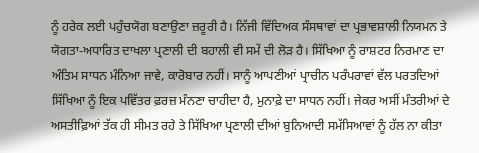ਨੂੰ ਹਰੇਕ ਲਈ ਪਹੁੰਚਯੋਗ ਬਣਾਉਣਾ ਜ਼ਰੂਰੀ ਹੈ। ਨਿੱਜੀ ਵਿੱਦਿਅਕ ਸੰਸਥਾਵਾਂ ਦਾ ਪ੍ਰਭਾਵਸ਼ਾਲੀ ਨਿਯਮਨ ਤੇ ਯੋਗਤਾ-ਅਧਾਰਿਤ ਦਾਖਲਾ ਪ੍ਰਣਾਲੀ ਦੀ ਬਹਾਲੀ ਵੀ ਸਮੇਂ ਦੀ ਲੋੜ ਹੈ। ਸਿੱਖਿਆ ਨੂੰ ਰਾਸ਼ਟਰ ਨਿਰਮਾਣ ਦਾ ਅੰਤਿਮ ਸਾਧਨ ਮੰਨਿਆ ਜਾਵੇ, ਕਾਰੋਬਾਰ ਨਹੀਂ। ਸਾਨੂੰ ਆਪਣੀਆਂ ਪ੍ਰਾਚੀਨ ਪਰੰਪਰਾਵਾਂ ਵੱਲ ਪਰਤਦਿਆਂ ਸਿੱਖਿਆ ਨੂੰ ਇਕ ਪਵਿੱਤਰ ਫ਼ਰਜ਼ ਮੰਨਣਾ ਚਾਹੀਦਾ ਹੈ, ਮੁਨਾਫ਼ੇ ਦਾ ਸਾਧਨ ਨਹੀਂ। ਜੇਕਰ ਅਸੀਂ ਮੰਤਰੀਆਂ ਦੇ ਅਸਤੀਫ਼ਿਆਂ ਤੱਕ ਹੀ ਸੀਮਤ ਰਹੇ ਤੇ ਸਿੱਖਿਆ ਪ੍ਰਣਾਲੀ ਦੀਆਂ ਬੁਨਿਆਦੀ ਸਮੱਸਿਆਵਾਂ ਨੂੰ ਹੱਲ ਨਾ ਕੀਤਾ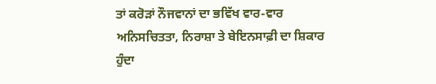ਤਾਂ ਕਰੋੜਾਂ ਨੌਜਵਾਨਾਂ ਦਾ ਭਵਿੱਖ ਵਾਰ-ਵਾਰ ਅਨਿਸਚਿਤਤਾ, ਨਿਰਾਸ਼ਾ ਤੇ ਬੇਇਨਸਾਫ਼ੀ ਦਾ ਸ਼ਿਕਾਰ ਹੁੰਦਾ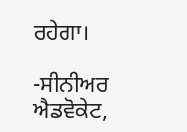ਰਹੇਗਾ।

-ਸੀਨੀਅਰ ਐਡਵੋਕੇਟ,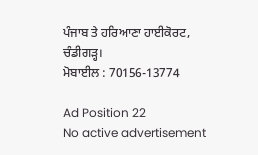ਪੰਜਾਬ ਤੇ ਹਰਿਆਣਾ ਹਾਈਕੋਰਟ, ਚੰਡੀਗੜ੍ਹ।
ਮੋਬਾਈਲ : 70156-13774

Ad Position 22
No active advertisement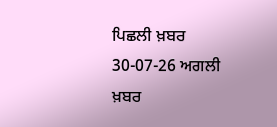ਪਿਛਲੀ ਖ਼ਬਰ 30-07-26 ਅਗਲੀ ਖ਼ਬਰ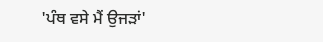'ਪੰਥ ਵਸੇ ਮੈਂ ਉਜੜਾਂ'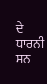ਦੇ ਧਾਰਨੀ ਸਨ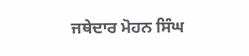ਜਥੇਦਾਰ ਮੋਹਨ ਸਿੰਘ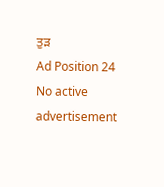ਤੁੜ
Ad Position 24
No active advertisement